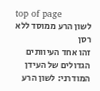top of page
לשון הרע ממוסד ללא רסן
זהו אחד העיוותים הגדולים של העידן המודרני: לשון הרע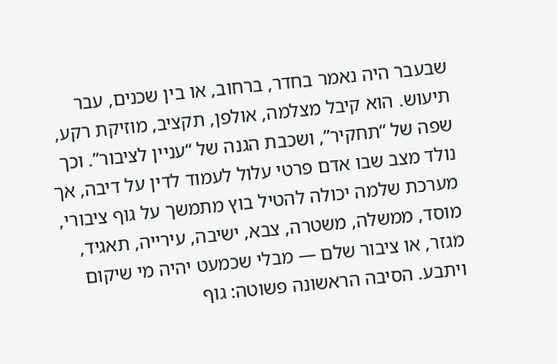שבעבר היה נאמר בחדר, ברחוב, או בין שכנים, עבר תיעוש. הוא קיבל מצלמה, אולפן, תקציב, מוזיקת רקע, שפה של “תחקיר”, ושכבת הגנה של “עניין לציבור”. וכך נולד מצב שבו אדם פרטי עלול לעמוד לדין על דיבה, אך מערכת שלמה יכולה להטיל בוץ מתמשך על גוף ציבורי, מוסד, ממשלה, משטרה, צבא, ישיבה, עירייה, תאגיד, מגזר, או ציבור שלם — מבלי שכמעט יהיה מי שיקום ויתבע. הסיבה הראשונה פשוטה: גוף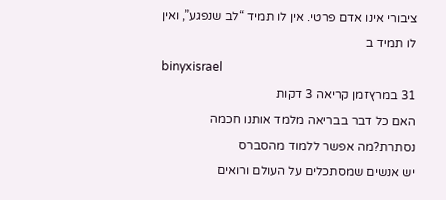ציבורי אינו אדם פרטי. אין לו תמיד “לב שנפגע”, ואין לו תמיד ב
binyxisrael
31 במרץזמן קריאה 3 דקות
האם כל דבר בבריאה מלמד אותנו חכמה נסתרת?מה אפשר ללמוד מהסברס
יש אנשים שמסתכלים על העולם ורואים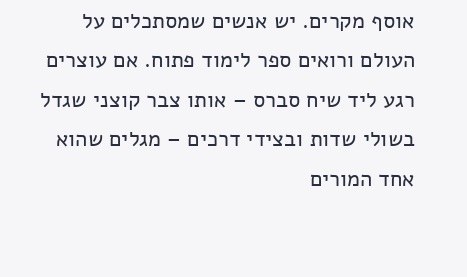אוסף מקרים. יש אנשים שמסתכלים על העולם ורואים ספר לימוד פתוח. אם עוצרים רגע ליד שיח סברס – אותו צבר קוצני שגדל בשולי שדות ובצידי דרכים – מגלים שהוא אחד המורים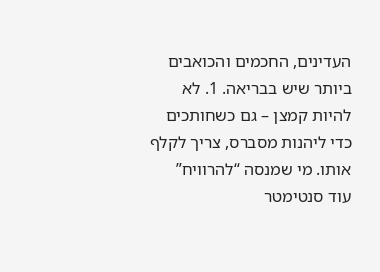העדינים, החכמים והכואבים ביותר שיש בבריאה. 1. לא להיות קמצן – גם כשחותכים כדי ליהנות מסברס, צריך לקלף אותו. מי שמנסה “להרוויח” עוד סנטימטר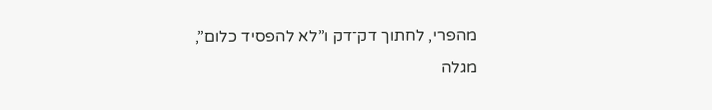מהפרי, לחתוך דק־דק ו”לא להפסיד כלום”, מגלה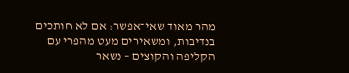מהר מאוד שאי־אפשר: אם לא חותכים בנדיבות, ומשאירים מעט מהפרי עם הקליפה והקוצים – נשאר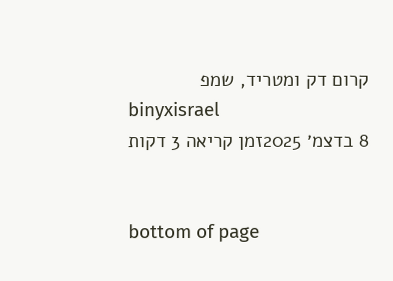קרום דק ומטריד, שמפ
binyxisrael
8 בדצמ׳ 2025זמן קריאה 3 דקות


bottom of page